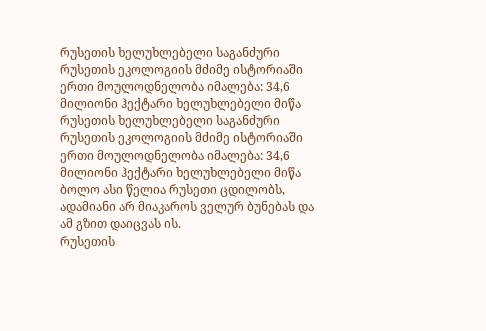რუსეთის ხელუხლებელი საგანძური
რუსეთის ეკოლოგიის მძიმე ისტორიაში ერთი მოულოდნელობა იმალება: 34,6 მილიონი ჰექტარი ხელუხლებელი მიწა
რუსეთის ხელუხლებელი საგანძური
რუსეთის ეკოლოგიის მძიმე ისტორიაში ერთი მოულოდნელობა იმალება: 34,6 მილიონი ჰექტარი ხელუხლებელი მიწა
ბოლო ასი წელია რუსეთი ცდილობს, ადამიანი არ მიაკაროს ველურ ბუნებას და ამ გზით დაიცვას ის.
რუსეთის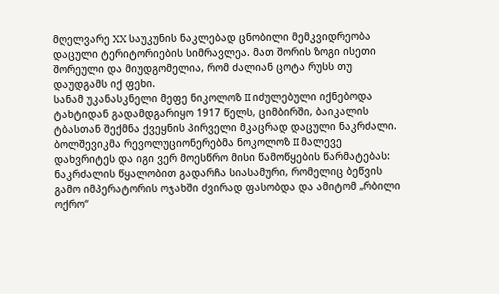მღელვარე XX საუკუნის ნაკლებად ცნობილი მემკვიდრეობა დაცული ტერიტორიების სიმრავლეა. მათ შორის ზოგი ისეთი შორეული და მიუდგომელია, რომ ძალიან ცოტა რუსს თუ დაუდგამს იქ ფეხი.
სანამ უკანასკნელი მეფე ნიკოლოზ II იძულებული იქნებოდა ტახტიდან გადამდგარიყო 1917 წელს, ციმბირში, ბაიკალის ტბასთან შექმნა ქვეყნის პირველი მკაცრად დაცული ნაკრძალი. ბოლშევიკმა რევოლუციონერებმა ნოკოლოზ II მალევე დახვრიტეს და იგი ვერ მოესწრო მისი წამოწყების წარმატებას: ნაკრძალის წყალობით გადარჩა სიასამური, რომელიც ბეწვის გამო იმპერატორის ოჯახში ძვირად ფასობდა და ამიტომ „რბილი ოქრო“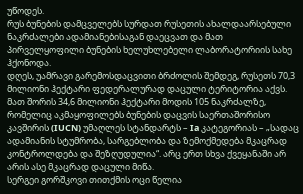უწოდეს.
რუს ბუნების დამცველებს სურდათ რუსეთის ახალდაარსებული ნაკრძალები ადამიანებისაგან დაეცვათ და მათ პირველყოფილი ბუნების ხელუხლებელი ლაბორატორიის სახე ჰქონოდა.
დღეს, უამრავი გარემოსდაცვითი ბრძოლის შემდეგ, რუსეთს 70,3 მილიონი ჰექტარი ფედერალურად დაცული ტერიტორია აქვს. მათ შორის 34,6 მილიონი ჰექტარი მოდის 105 ნაკრძალზე, რომელიც აკმაყოფილებს ბუნების დაცვის საერთაშორისო კავშირის (IUCN) უმაღლეს სტანდარტს – Ia კატეგორიას – „სადაც ადამიანის სტუმრობა, სარგებლობა და ზემოქმედება მკაცრად კონტროლდება და შეზღუდულია“. არც ერთ სხვა ქვეყანაში არ არის ასე მკაცრად დაცული მიწა.
სერგეი გორშკოვი თითქმის ოცი წელია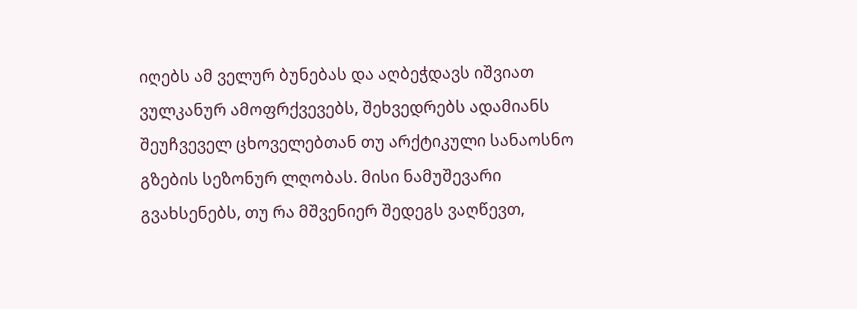იღებს ამ ველურ ბუნებას და აღბეჭდავს იშვიათ ვულკანურ ამოფრქვევებს, შეხვედრებს ადამიანს შეუჩვეველ ცხოველებთან თუ არქტიკული სანაოსნო გზების სეზონურ ლღობას. მისი ნამუშევარი გვახსენებს, თუ რა მშვენიერ შედეგს ვაღწევთ,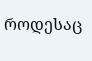როდესაც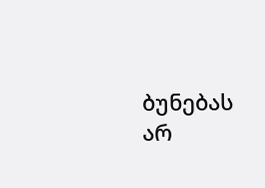ბუნებას არ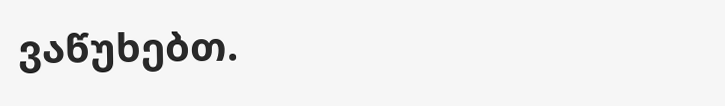ვაწუხებთ.